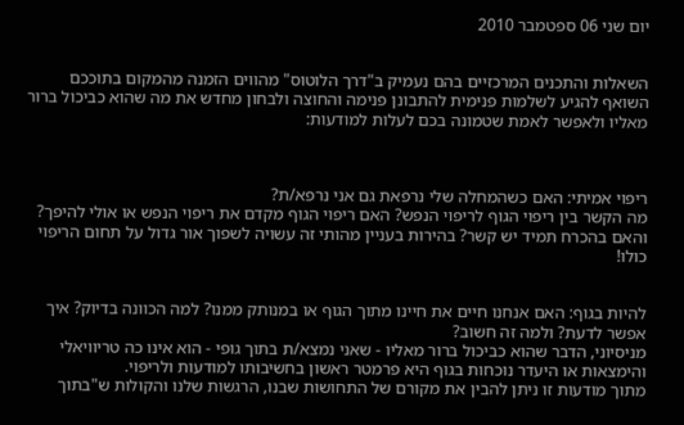יום שני 06 ספטמבר 2010


השאלות והתכנים המרכזיים בהם נעמיק ב"דרך הלוטוס" מהווים הזמנה מהמקום בתוככם השואף להגיע לשלמות פנימית להתבונן פנימה והחוצה ולבחון מחדש את מה שהוא כביכול ברור מאליו ולאפשר לאמת שטמונה בכם לעלות למודעות:



ריפוי אמיתי: האם כשהמחלה שלי נרפאת גם אני נרפא/ת?
מה הקשר בין ריפוי הגוף לריפוי הנפש? האם ריפוי הגוף מקדם את ריפוי הנפש או אולי להיפך? והאם בהכרח תמיד יש קשר? בהירות בעניין מהותי זה עשויה לשפוך אור גדול על תחום הריפוי כולו!


להיות בגוף: האם אנחנו חיים את חיינו מתוך הגוף או במנותק ממנו? למה הכוונה בדיוק? איך אפשר לדעת? ולמה זה חשוב?
מניסיוני, הדבר שהוא כביכול ברור מאליו - שאני נמצא/ת בתוך גופי - הוא אינו כה טריוויאלי והימצאות או היעדר נוכחות בגוף היא פרמטר ראשון בחשיבותו למודעות ולריפוי.
מתוך מודעות זו ניתן להבין את מקורם של התחושות שבנו, הרגשות שלנו והקולות ש"בתוך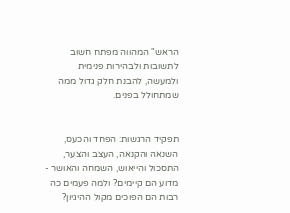הראש" המהווה מפתח חשוב לתשובות ולבהירות פנימית ולמעשה, להבנת חלק גדול ממה שמתחולל בפנים.


תפקיד הרגשות: הפחד והכעס, השנאה והקנאה, העצב והצער, התסכול והייאוש, השמחה והאושר - מדוע הם קיימים? ולמה פעמים כה רבות הם הפוכים מקול ההיגיון?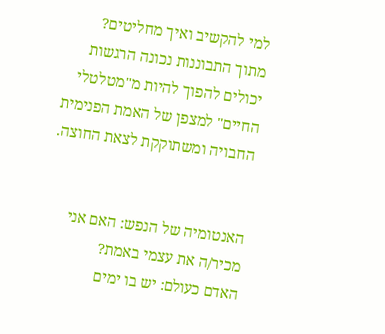למי להקשיב ואיך מחליטים?
מתוך התבוננות נכונה הרגשות יכולים להפוך להיות מ"מטלטלי החיים" למצפן של האמת הפנימית החבויה ומשתוקקת לצאת החוצה.


האנטומיה של הנפש: האם אני מכיר/ה את עצמי באמת?
האדם כעולם: יש בו ימים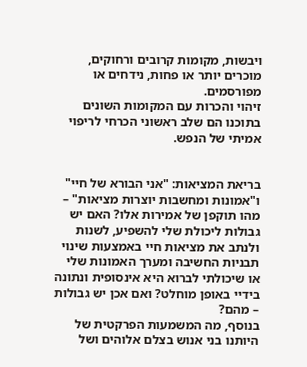ויבשות, מקומות קרובים ורחוקים, מוכרים יותר או פחות, נידחים או מפורסמים.
זיהוי והכרות עם המקומות השונים בתוכנו הם שלב ראשוני הכרחי לריפוי אמיתי של הנפש.


בריאת המציאות: "אני הבורא של חיי" ו"אמונות ומחשבות יוצרות מציאות" – מהו תוקפן של אמירות אלו? האם יש גבולות ליכולת שלי להשפיע, לשנות ולנתב את מציאות חיי באמצעות שינוי תבניות החשיבה ומערך האמונות שלי או שיכולתי לברוא היא אינסופית ונתונה בידיי באופן מוחלט? ואם אכן יש גבולות – מהם?
בנוסף, מה המשמעות הפרקטית של היותנו בני אנוש בצלם אלוהים ושל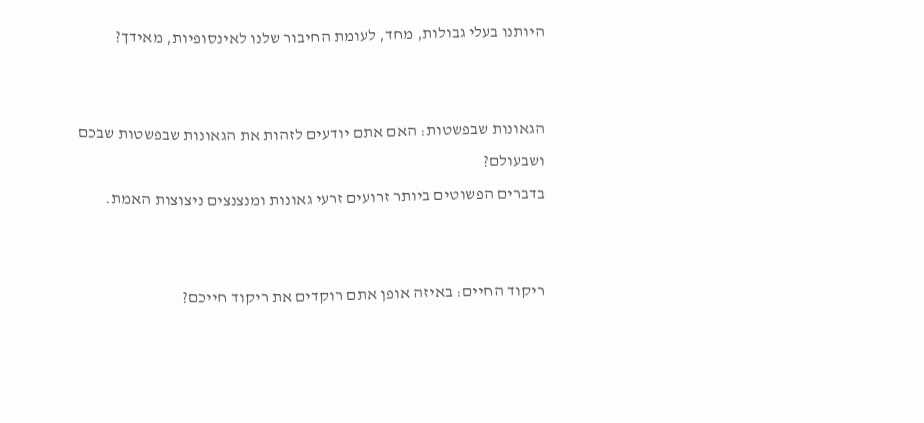היותנו בעלי גבולות, מחד, לעומת החיבור שלנו לאינסופיות, מאידך?


הגאונות שבפשטות: האם אתם יודעים לזהות את הגאונות שבפשטות שבכם ושבעולם?
בדברים הפשוטים ביותר זרועים זרעי גאונות ומנצנצים ניצוצות האמת.


ריקוד החיים: באיזה אופן אתם רוקדים את ריקוד חייכם?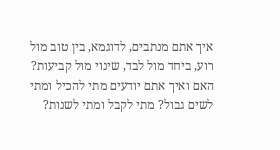איך אתם מנתבים, לדוגמא, בין טוב מול רוע, ביחד מול לבד, שינוי מול קביעות? האם ואיך אתם יודעים מתי להכיל ומתי לשים גבול? מתי לקבל ומתי לשנות?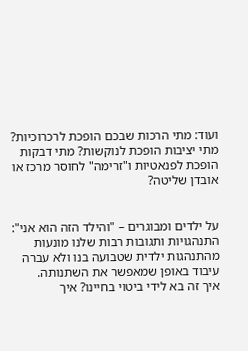ועוד: מתי הרכות שבכם הופכת לרכרוכיות? מתי יציבות הופכת לנוקשות? מתי דבקות הופכת לפנאטיות ו"זרימה" לחוסר מרכז או אובדן שליטה?


על ילדים ומבוגרים – "והילד הזה הוא אני": התנהגויות ותגובות רבות שלנו מונעות מהתנהגות ילדית שטבועה בנו ולא עברה עיבוד באופן שמאפשר את השתנותה.
איך זה בא לידי ביטוי בחיינו? איך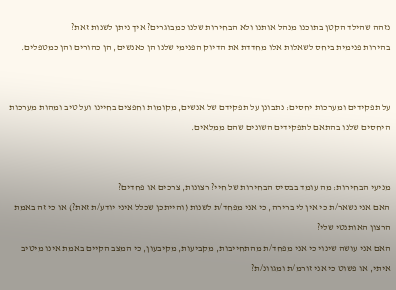נזהה שהילד הקטן בתוכנו מנהל אותנו ולא הבחירות שלנו כמבוגרים? איך ניתן לשנות זאת?
בהירות פנימית ביחס לשאלות אלו מחדדת את הדיוק הפנימי שלנו הן כאנשים, הן כהורים והן כמטפלים.


על תפקידים ומערכות יחסים: נתבונן על תפקידם של אנשים, מקומות וחפצים בחיינו ועל טיב ומהות מערכות היחסים שלנו בהתאם לתפקידים השונים שהם ממלאים.


מניעי הבחירות: מה עומד בבסיס הבחירות של חיי? רצונות, צרכים או פחדים?
האם אני נשאר/ת כי אין לי ברירה, כי אני מפחד/ת לשנות (והייתכן שכלל איני יודע/ת זאת?) או כי זה באמת הרצון האותנטי שלי?
האם אני עושה שינוי כי אני מפחד/ת מהתחייבות, מקביעות, מקיבעון, כי המצב הקיים באמת אינו מיטיב איתי, או פשוט כי אני זורמ/ת ומגוונ/ת?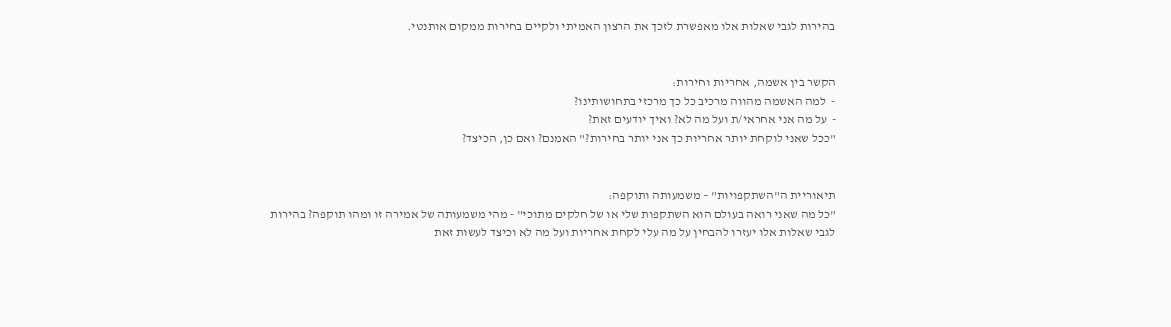בהירות לגבי שאלות אלו מאפשרת לזכך את הרצון האמיתי ולקיים בחירות ממקום אותנטי.


הקשר בין אשמה, אחריות וחירות:
-  למה האשמה מהווה מרכיב כל כך מרכזי בתחושותינו?
-  על מה אני אחראי/ת ועל מה לא? ואיך יודעים זאת?
"ככל שאני לוקחת יותר אחריות כך אני יותר בחירות?" האמנם? ואם כן, הכיצד?


תיאוריית ה"השתקפויות" – משמעותה ותוקפה:
"כל מה שאני רואה בעולם הוא השתקפות שלי או של חלקים מתוכי" - מהי משמעותה של אמירה זו ומהו תוקפה? בהירות לגבי שאלות אלו יעזרו להבחין על מה עלי לקחת אחריות ועל מה לא וכיצד לעשות זאת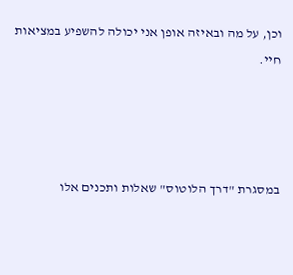וכן, על מה ובאיזה אופן אני יכולה להשפיע במציאות חיי.




במסגרת "דרך הלוטוס" שאלות ותכנים אלו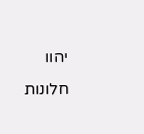יהוו חלונות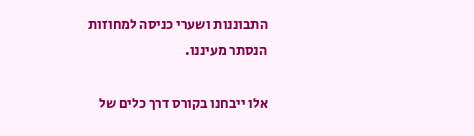התבוננות ושערי כניסה למחוזות הנסתר מעיננו.

אלו ייבחנו בקורס דרך כלים של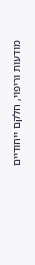מודעות וריפוי, חלקם ייחודיים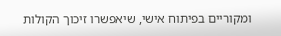ומקוריים בפיתוח אישי, שיאפשרו זיכוך הקולות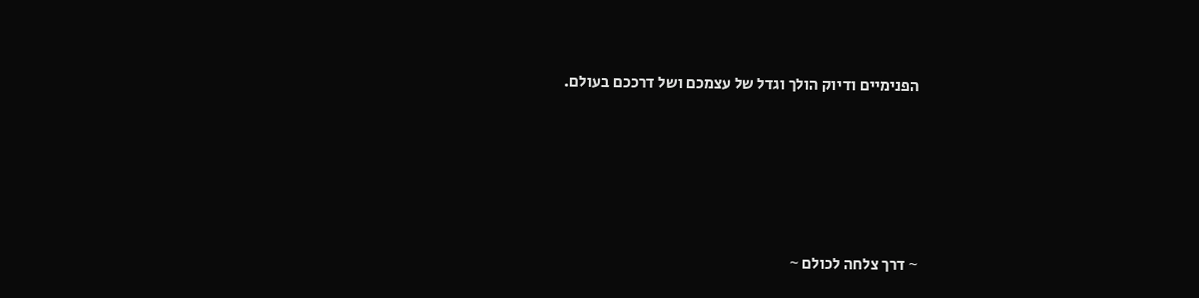הפנימיים ודיוק הולך וגדל של עצמכם ושל דרככם בעולם.






~ דרך צלחה לכולם ~